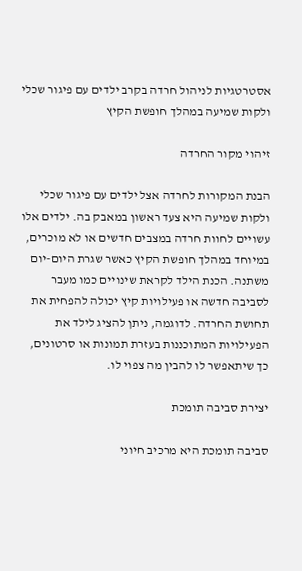אסטרטגיות לניהול חרדה בקרב ילדים עם פיגור שכלי ולקות שמיעה במהלך חופשת הקיץ

זיהוי מקור החרדה

הבנת המקורות לחרדה אצל ילדים עם פיגור שכלי ולקות שמיעה היא צעד ראשון במאבק בה. ילדים אלו עשויים לחוות חרדה במצבים חדשים או לא מוכרים, במיוחד במהלך חופשת הקיץ כאשר שגרת היום-יום משתנה. הכנת הילד לקראת שינויים כמו מעבר לסביבה חדשה או פעילויות קיץ יכולה להפחית את תחושת החרדה. לדוגמה, ניתן להציג לילד את הפעילויות המתוכננות בעזרת תמונות או סרטונים, כך שיתאפשר לו להבין מה צפוי לו.

יצירת סביבה תומכת

סביבה תומכת היא מרכיב חיוני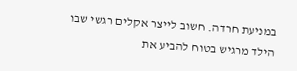במניעת חרדה. חשוב לייצר אקלים רגשי שבו הילד מרגיש בטוח להביע את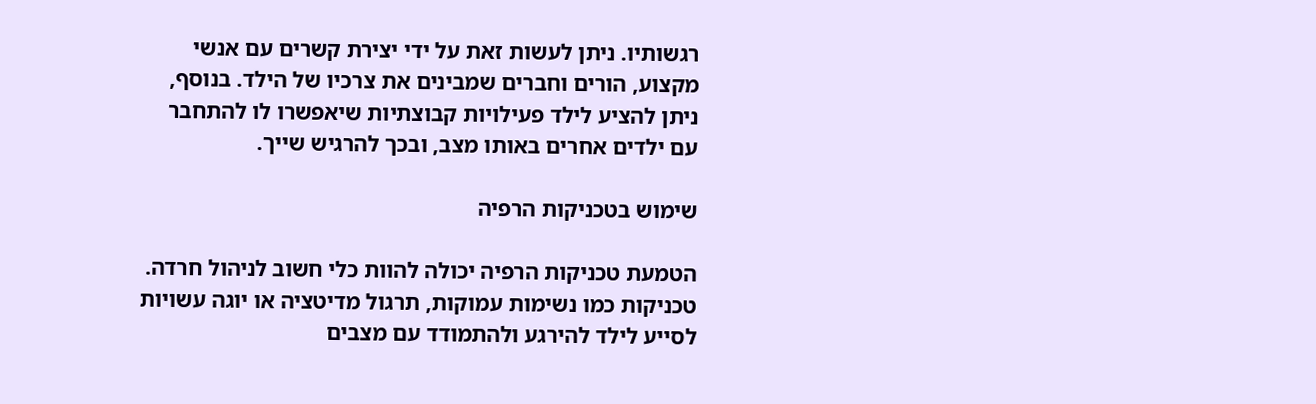רגשותיו. ניתן לעשות זאת על ידי יצירת קשרים עם אנשי מקצוע, הורים וחברים שמבינים את צרכיו של הילד. בנוסף, ניתן להציע לילד פעילויות קבוצתיות שיאפשרו לו להתחבר עם ילדים אחרים באותו מצב, ובכך להרגיש שייך.

שימוש בטכניקות הרפיה

הטמעת טכניקות הרפיה יכולה להוות כלי חשוב לניהול חרדה. טכניקות כמו נשימות עמוקות, תרגול מדיטציה או יוגה עשויות לסייע לילד להירגע ולהתמודד עם מצבים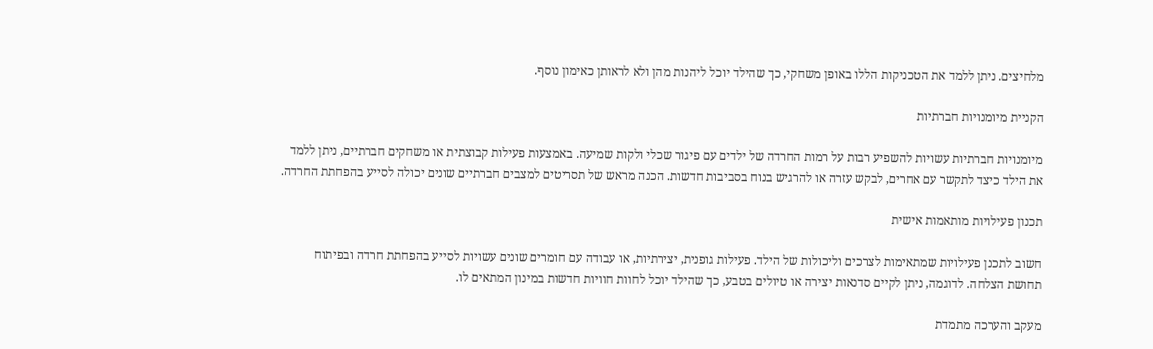מלחיצים. ניתן ללמד את הטכניקות הללו באופן משחקי, כך שהילד יוכל ליהנות מהן ולא לראותן כאימון נוסף.

הקניית מיומנויות חברתיות

מיומנויות חברתיות עשויות להשפיע רבות על רמות החרדה של ילדים עם פיגור שכלי ולקות שמיעה. באמצעות פעילות קבוצתית או משחקים חברתיים, ניתן ללמד את הילד כיצד לתקשר עם אחרים, לבקש עזרה או להרגיש בנוח בסביבות חדשות. הכנה מראש של תסריטים למצבים חברתיים שונים יכולה לסייע בהפחתת החרדה.

תכנון פעילויות מותאמות אישית

חשוב לתכנן פעילויות שמתאימות לצרכים וליכולות של הילד. פעילות גופנית, יצירתיות, או עבודה עם חומרים שונים עשויות לסייע בהפחתת חרדה ובפיתוח תחושת הצלחה. לדוגמה, ניתן לקיים סדנאות יצירה או טיולים בטבע, כך שהילד יוכל לחוות חוויות חדשות במינון המתאים לו.

מעקב והערכה מתמדת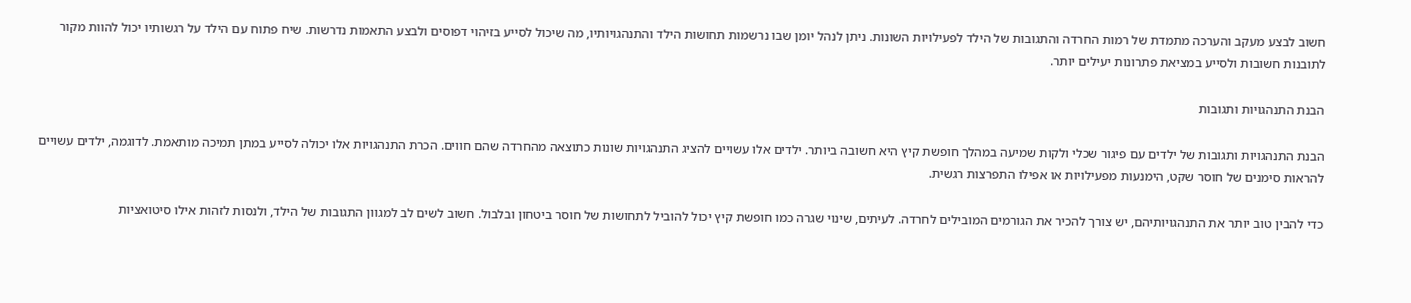חשוב לבצע מעקב והערכה מתמדת של רמות החרדה והתגובות של הילד לפעילויות השונות. ניתן לנהל יומן שבו נרשמות תחושות הילד והתנהגויותיו, מה שיכול לסייע בזיהוי דפוסים ולבצע התאמות נדרשות. שיח פתוח עם הילד על רגשותיו יכול להוות מקור לתובנות חשובות ולסייע במציאת פתרונות יעילים יותר.

הבנת התנהגויות ותגובות

הבנת התנהגויות ותגובות של ילדים עם פיגור שכלי ולקות שמיעה במהלך חופשת קיץ היא חשובה ביותר. ילדים אלו עשויים להציג התנהגויות שונות כתוצאה מהחרדה שהם חווים. הכרת התנהגויות אלו יכולה לסייע במתן תמיכה מותאמת. לדוגמה, ילדים עשויים להראות סימנים של חוסר שקט, הימנעות מפעילויות או אפילו התפרצות רגשית.

כדי להבין טוב יותר את התנהגויותיהם, יש צורך להכיר את הגורמים המובילים לחרדה. לעיתים, שינוי שגרה כמו חופשת קיץ יכול להוביל לתחושות של חוסר ביטחון ובלבול. חשוב לשים לב למגוון התגובות של הילד, ולנסות לזהות אילו סיטואציות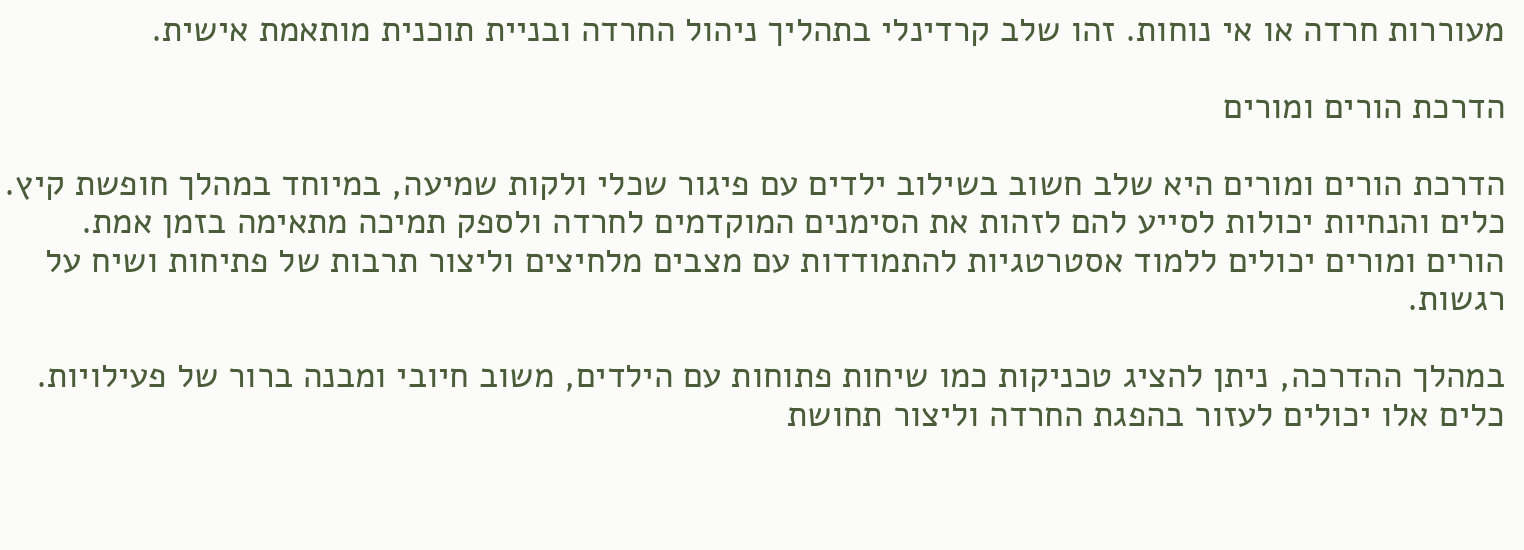מעוררות חרדה או אי נוחות. זהו שלב קרדינלי בתהליך ניהול החרדה ובניית תוכנית מותאמת אישית.

הדרכת הורים ומורים

הדרכת הורים ומורים היא שלב חשוב בשילוב ילדים עם פיגור שכלי ולקות שמיעה, במיוחד במהלך חופשת קיץ. כלים והנחיות יכולות לסייע להם לזהות את הסימנים המוקדמים לחרדה ולספק תמיכה מתאימה בזמן אמת. הורים ומורים יכולים ללמוד אסטרטגיות להתמודדות עם מצבים מלחיצים וליצור תרבות של פתיחות ושיח על רגשות.

במהלך ההדרכה, ניתן להציג טכניקות כמו שיחות פתוחות עם הילדים, משוב חיובי ומבנה ברור של פעילויות. כלים אלו יכולים לעזור בהפגת החרדה וליצור תחושת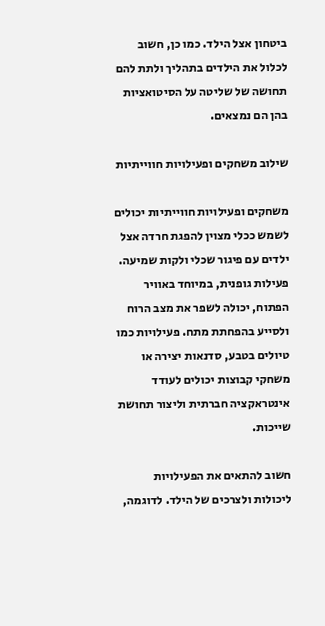ביטחון אצל הילד. כמו כן, חשוב לכלול את הילדים בתהליך ולתת להם תחושה של שליטה על הסיטואציות בהן הם נמצאים.

שילוב משחקים ופעילויות חווייתיות

משחקים ופעילויות חווייתיות יכולים לשמש ככלי מצוין להפגת חרדה אצל ילדים עם פיגור שכלי ולקות שמיעה. פעילות גופנית, במיוחד באוויר הפתוח, יכולה לשפר את מצב הרוח ולסייע בהפחתת מתח. פעילויות כמו טיולים בטבע, סדנאות יצירה או משחקי קבוצות יכולים לעודד אינטראקציה חברתית וליצור תחושת שייכות.

חשוב להתאים את הפעילויות ליכולות ולצרכים של הילד. לדוגמה,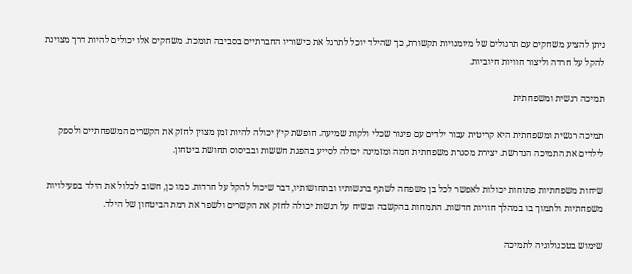ניתן להציע משחקים עם תרגולים של מיומנויות תקשורת, כך שהילד יוכל לתרגל את כישוריו החברתיים בסביבה תומכת. משחקים אלו יכולים להיות דרך מצוינת להקל על חרדה וליצור חוויות חיוביות.

תמיכה רגשית ומשפחתית

תמיכה רגשית ומשפחתית היא קריטית עבור ילדים עם פיגור שכלי ולקות שמיעה. חופשת קיץ יכולה להיות זמן מצוין לחזק את הקשרים המשפחתיים ולספק לילדים את התמיכה הנדרשת. יצירת מסגרת משפחתית חמה ומזמינה יכולה לסייע בהפגת חששות ובביסוס תחושת ביטחון.

שיחות משפחתיות פתוחות יכולות לאפשר לכל בן משפחה לשתף ברגשותיו ובתחושותיו, דבר שיכול להקל על חרדות. כמו כן, חשוב לכלול את הילד בפעילויות משפחתיות ולתמוך בו במהלך חוויות חדשות. התמחות בהקשבה ובשיח על רגשות יכולה לחזק את הקשרים ולשפר את רמת הביטחון של הילד.

שימוש בטכנולוגיה לתמיכה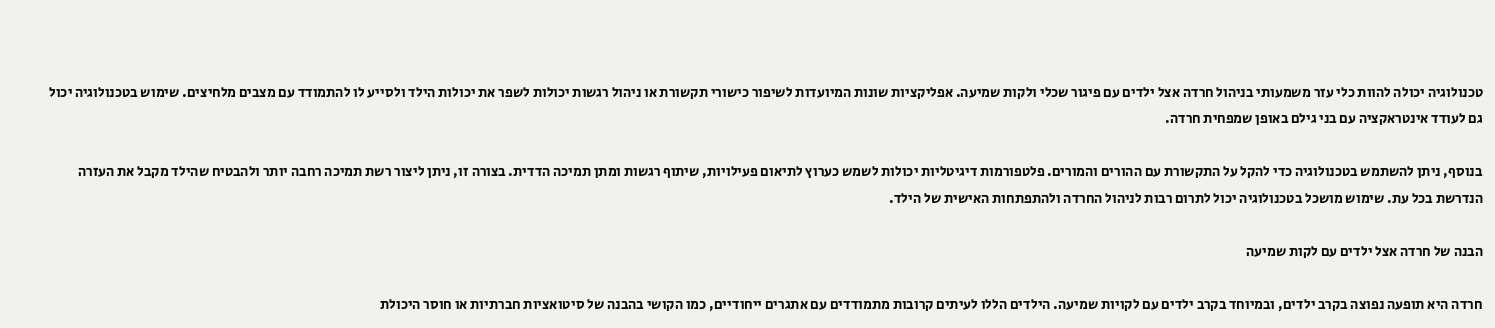טכנולוגיה יכולה להוות כלי עזר משמעותי בניהול חרדה אצל ילדים עם פיגור שכלי ולקות שמיעה. אפליקציות שונות המיועדות לשיפור כישורי תקשורת או ניהול רגשות יכולות לשפר את יכולות הילד ולסייע לו להתמודד עם מצבים מלחיצים. שימוש בטכנולוגיה יכול גם לעודד אינטראקציה עם בני גילם באופן שמפחית חרדה.

בנוסף, ניתן להשתמש בטכנולוגיה כדי להקל על התקשורת עם ההורים והמורים. פלטפורמות דיגיטליות יכולות לשמש כערוץ לתיאום פעילויות, שיתוף רגשות ומתן תמיכה הדדית. בצורה זו, ניתן ליצור רשת תמיכה רחבה יותר ולהבטיח שהילד מקבל את העזרה הנדרשת בכל עת. שימוש מושכל בטכנולוגיה יכול לתרום רבות לניהול החרדה ולהתפתחות האישית של הילד.

הבנה של חרדה אצל ילדים עם לקות שמיעה

חרדה היא תופעה נפוצה בקרב ילדים, ובמיוחד בקרב ילדים עם לקויות שמיעה. הילדים הללו לעיתים קרובות מתמודדים עם אתגרים ייחודיים, כמו הקושי בהבנה של סיטואציות חברתיות או חוסר היכולת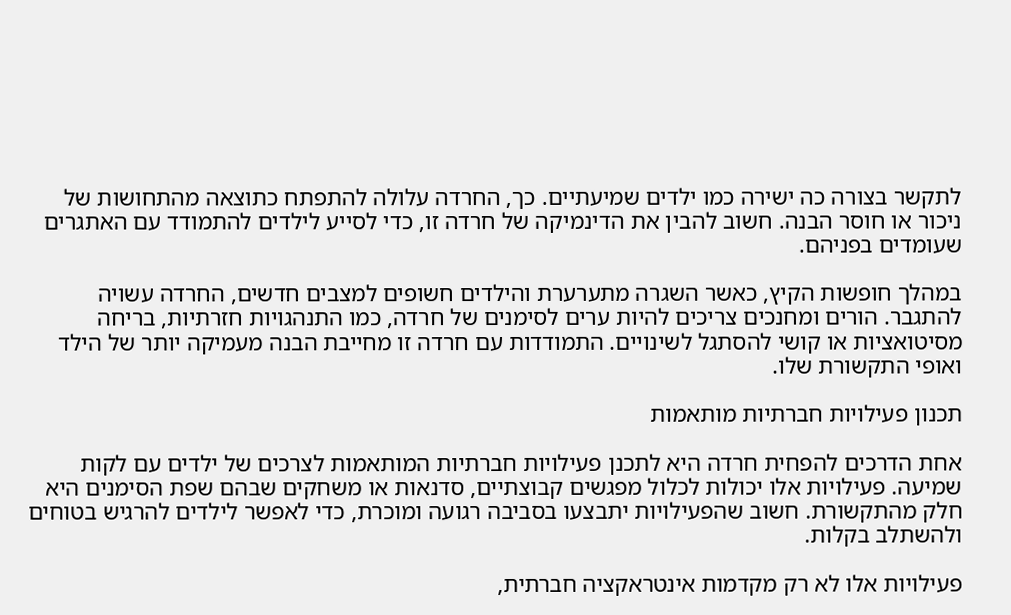לתקשר בצורה כה ישירה כמו ילדים שמיעתיים. כך, החרדה עלולה להתפתח כתוצאה מהתחושות של ניכור או חוסר הבנה. חשוב להבין את הדינמיקה של חרדה זו, כדי לסייע לילדים להתמודד עם האתגרים שעומדים בפניהם.

במהלך חופשות הקיץ, כאשר השגרה מתערערת והילדים חשופים למצבים חדשים, החרדה עשויה להתגבר. הורים ומחנכים צריכים להיות ערים לסימנים של חרדה, כמו התנהגויות חזרתיות, בריחה מסיטואציות או קושי להסתגל לשינויים. התמודדות עם חרדה זו מחייבת הבנה מעמיקה יותר של הילד ואופי התקשורת שלו.

תכנון פעילויות חברתיות מותאמות

אחת הדרכים להפחית חרדה היא לתכנן פעילויות חברתיות המותאמות לצרכים של ילדים עם לקות שמיעה. פעילויות אלו יכולות לכלול מפגשים קבוצתיים, סדנאות או משחקים שבהם שפת הסימנים היא חלק מהתקשורת. חשוב שהפעילויות יתבצעו בסביבה רגועה ומוכרת, כדי לאפשר לילדים להרגיש בטוחים ולהשתלב בקלות.

פעילויות אלו לא רק מקדמות אינטראקציה חברתית,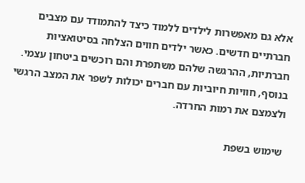אלא גם מאפשרות לילדים ללמוד כיצד להתמודד עם מצבים חברתיים חדשים. כאשר ילדים חווים הצלחה בסיטואציות חברתיות, ההרגשה שלהם משתפרת והם רוכשים ביטחון עצמי. בנוסף, חוויות חיוביות עם חברים יכולות לשפר את המצב הרגשי ולצמצם את רמות החרדה.

שימוש בשפת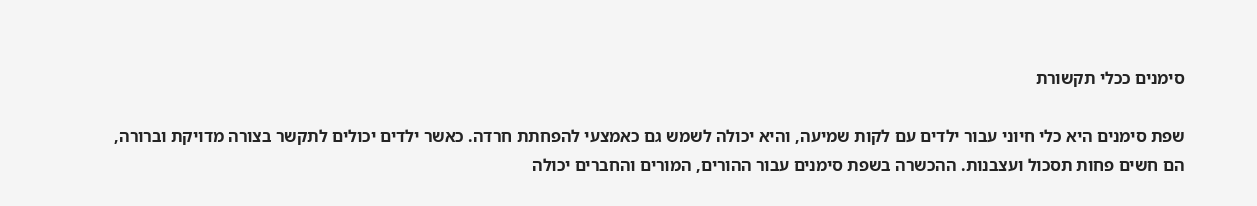סימנים ככלי תקשורת

שפת סימנים היא כלי חיוני עבור ילדים עם לקות שמיעה, והיא יכולה לשמש גם כאמצעי להפחתת חרדה. כאשר ילדים יכולים לתקשר בצורה מדויקת וברורה, הם חשים פחות תסכול ועצבנות. ההכשרה בשפת סימנים עבור ההורים, המורים והחברים יכולה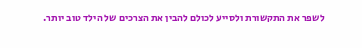לשפר את התקשורת ולסייע לכולם להבין את הצרכים של הילד טוב יותר.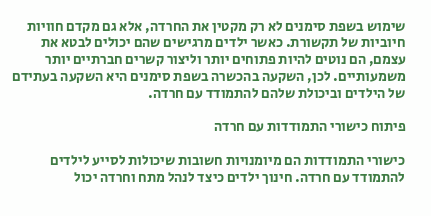שימוש בשפת סימנים לא רק מקטין את החרדה, אלא גם מקדם חוויות חיוביות של תקשורת. כאשר ילדים מרגישים שהם יכולים לבטא את עצמם, הם נוטים להיות פתוחים יותר וליצור קשרים חברתיים יותר משמעותיים. לכן, השקעה בהכשרה בשפת סימנים היא השקעה בעתידם של הילדים וביכולת שלהם להתמודד עם חרדה.

פיתוח כישורי התמודדות עם חרדה

כישורי התמודדות הם מיומנויות חשובות שיכולות לסייע לילדים להתמודד עם חרדה. חינוך ילדים כיצד לנהל מתח וחרדה יכול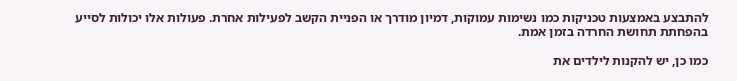להתבצע באמצעות טכניקות כמו נשימות עמוקות, דמיון מודרך או הפניית הקשב לפעילות אחרת. פעולות אלו יכולות לסייע בהפחתת תחושת החרדה בזמן אמת.

כמו כן, יש להקנות לילדים את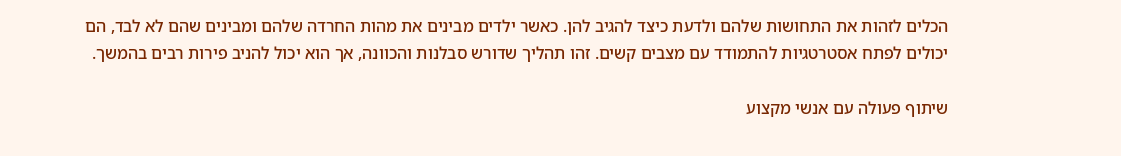הכלים לזהות את התחושות שלהם ולדעת כיצד להגיב להן. כאשר ילדים מבינים את מהות החרדה שלהם ומבינים שהם לא לבד, הם יכולים לפתח אסטרטגיות להתמודד עם מצבים קשים. זהו תהליך שדורש סבלנות והכוונה, אך הוא יכול להניב פירות רבים בהמשך.

שיתוף פעולה עם אנשי מקצוע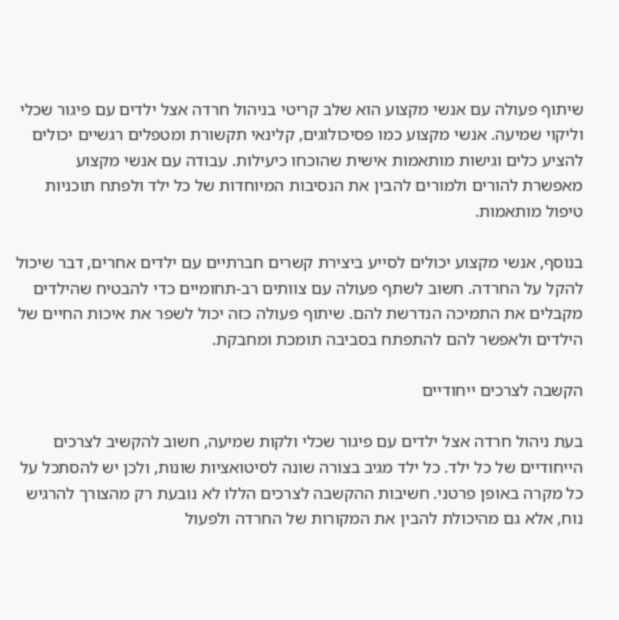שיתוף פעולה עם אנשי מקצוע הוא שלב קריטי בניהול חרדה אצל ילדים עם פיגור שכלי וליקוי שמיעה. אנשי מקצוע כמו פסיכולוגים, קלינאי תקשורת ומטפלים רגשיים יכולים להציע כלים וגישות מותאמות אישית שהוכחו כיעילות. עבודה עם אנשי מקצוע מאפשרת להורים ולמורים להבין את הנסיבות המיוחדות של כל ילד ולפתח תוכניות טיפול מותאמות.

בנוסף, אנשי מקצוע יכולים לסייע ביצירת קשרים חברתיים עם ילדים אחרים, דבר שיכול להקל על החרדה. חשוב לשתף פעולה עם צוותים רב-תחומיים כדי להבטיח שהילדים מקבלים את התמיכה הנדרשת להם. שיתוף פעולה כזה יכול לשפר את איכות החיים של הילדים ולאפשר להם להתפתח בסביבה תומכת ומחבקת.

הקשבה לצרכים ייחודיים

בעת ניהול חרדה אצל ילדים עם פיגור שכלי ולקות שמיעה, חשוב להקשיב לצרכים הייחודיים של כל ילד. כל ילד מגיב בצורה שונה לסיטואציות שונות, ולכן יש להסתכל על כל מקרה באופן פרטני. חשיבות ההקשבה לצרכים הללו לא נובעת רק מהצורך להרגיש נוח, אלא גם מהיכולת להבין את המקורות של החרדה ולפעול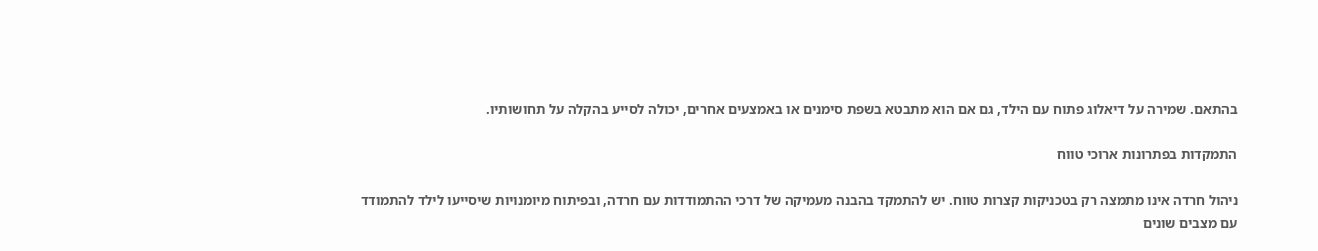בהתאם. שמירה על דיאלוג פתוח עם הילד, גם אם הוא מתבטא בשפת סימנים או באמצעים אחרים, יכולה לסייע בהקלה על תחושותיו.

התמקדות בפתרונות ארוכי טווח

ניהול חרדה אינו מתמצה רק בטכניקות קצרות טווח. יש להתמקד בהבנה מעמיקה של דרכי ההתמודדות עם חרדה, ובפיתוח מיומנויות שיסייעו לילד להתמודד עם מצבים שונים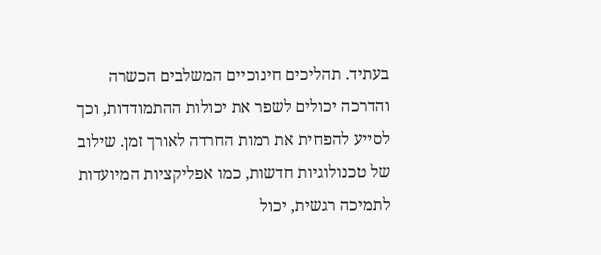בעתיד. תהליכים חינוכיים המשלבים הכשרה והדרכה יכולים לשפר את יכולות ההתמודדות, וכך לסייע להפחית את רמות החרדה לאורך זמן. שילוב של טכנולוגיות חדשות, כמו אפליקציות המיועדות לתמיכה רגשית, יכול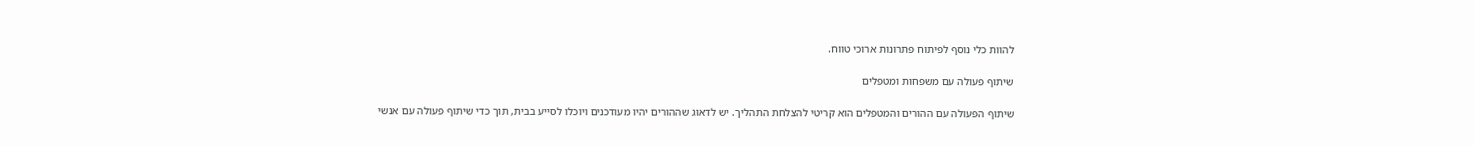להוות כלי נוסף לפיתוח פתרונות ארוכי טווח.

שיתוף פעולה עם משפחות ומטפלים

שיתוף הפעולה עם ההורים והמטפלים הוא קריטי להצלחת התהליך. יש לדאוג שההורים יהיו מעודכנים ויוכלו לסייע בבית, תוך כדי שיתוף פעולה עם אנשי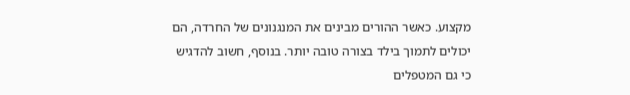מקצוע. כאשר ההורים מבינים את המנגנונים של החרדה, הם יכולים לתמוך בילד בצורה טובה יותר. בנוסף, חשוב להדגיש כי גם המטפלים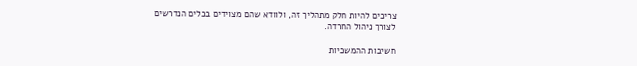צריכים להיות חלק מתהליך זה, ולוודא שהם מצוידים בכלים הנדרשים לצורך ניהול החרדה.

חשיבות ההמשכיות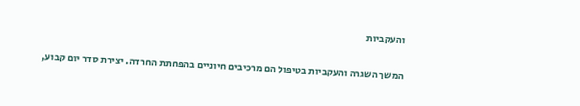והעקביות

המשך השגרה והעקביות בטיפול הם מרכיבים חיוניים בהפחתת החרדה. יצירת סדר יום קבוע,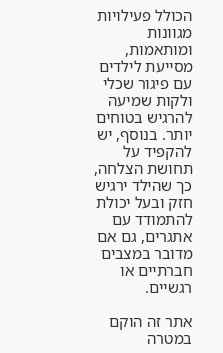הכולל פעילויות מגוונות ומותאמות, מסייעת לילדים עם פיגור שכלי ולקות שמיעה להרגיש בטוחים יותר. בנוסף, יש להקפיד על תחושת הצלחה, כך שהילד ירגיש חזק ובעל יכולת להתמודד עם אתגרים, גם אם מדובר במצבים חברתיים או רגשיים.

אתר זה הוקם במטרה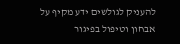להעניק לגולשים ידע מקיף על אבחון וטיפול בפיגור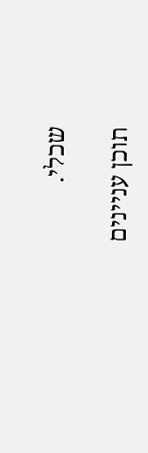שכלי.

תוכן עניינים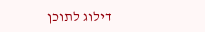דילוג לתוכן